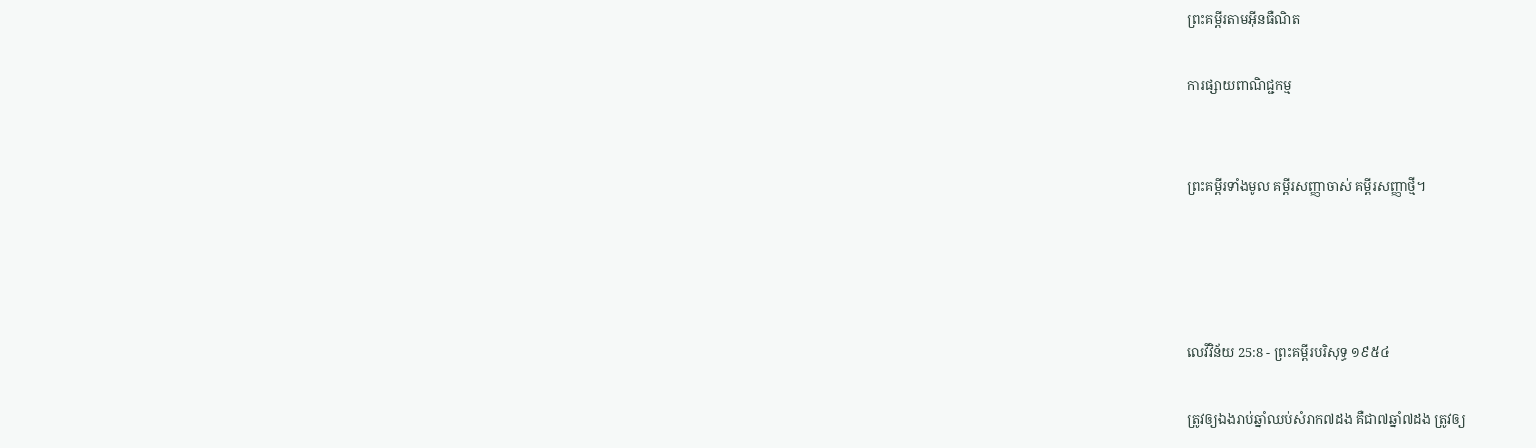ព្រះគម្ពីរតាមអ៊ីនធឺណិត

ការផ្សាយពាណិជ្ជកម្ម


ព្រះគម្ពីរទាំងមូល គម្ពីរសញ្ញាចាស់ គម្ពីរសញ្ញាថ្មី។




លេវី‌វិន័យ 25:8 - ព្រះគម្ពីរបរិសុទ្ធ ១៩៥៤

ត្រូវឲ្យឯងរាប់ឆ្នាំឈប់សំរាក៧ដង គឺជា៧ឆ្នាំ៧ដង ត្រូវឲ្យ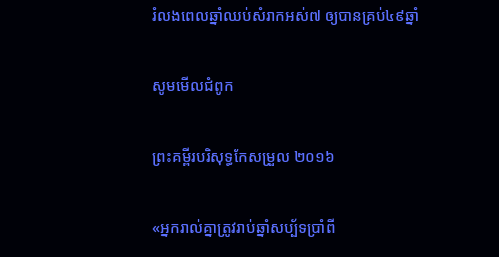រំលងពេលឆ្នាំឈប់សំរាកអស់៧ ឲ្យបានគ្រប់៤៩ឆ្នាំ

សូមមើលជំពូក

ព្រះគម្ពីរបរិសុទ្ធកែសម្រួល ២០១៦

«អ្នករាល់គ្នាត្រូវរាប់ឆ្នាំសប្ប័ទប្រាំពី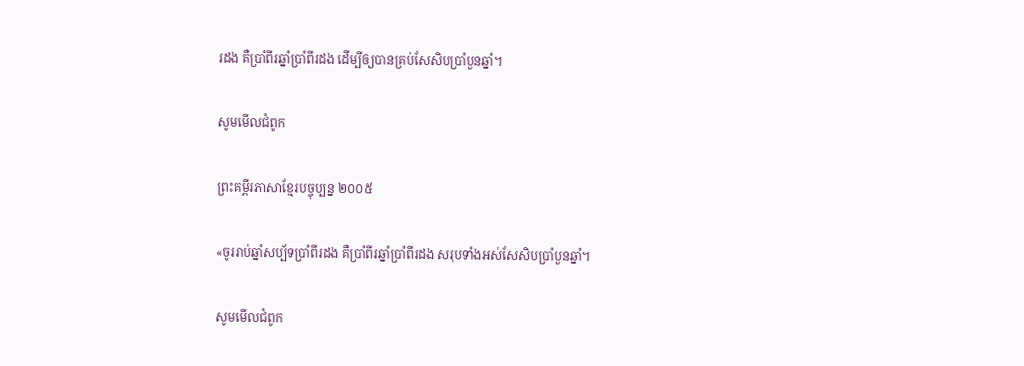រដង គឺប្រាំពីរឆ្នាំប្រាំពីរដង ដើម្បីឲ្យបានគ្រប់សែសិបប្រាំបួនឆ្នាំ។

សូមមើលជំពូក

ព្រះគម្ពីរភាសាខ្មែរបច្ចុប្បន្ន ២០០៥

«ចូររាប់ឆ្នាំសប្ប័ទប្រាំ‌ពីរដង គឺប្រាំ‌ពីរឆ្នាំប្រាំ‌ពីរដង សរុបទាំងអស់សែ‌សិប‌ប្រាំ‌បួនឆ្នាំ។

សូមមើលជំពូក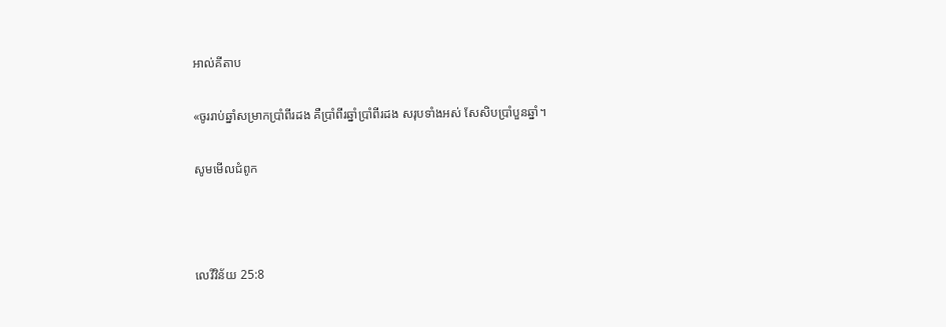អាល់គីតាប

«ចូររាប់ឆ្នាំសម្រាកប្រាំ‌ពីរដង គឺប្រាំ‌ពីរឆ្នាំប្រាំ‌ពីរដង សរុបទាំងអស់ សែ‌សិប‌ប្រាំ‌បួនឆ្នាំ។

សូមមើលជំពូក



លេវី‌វិន័យ 25:8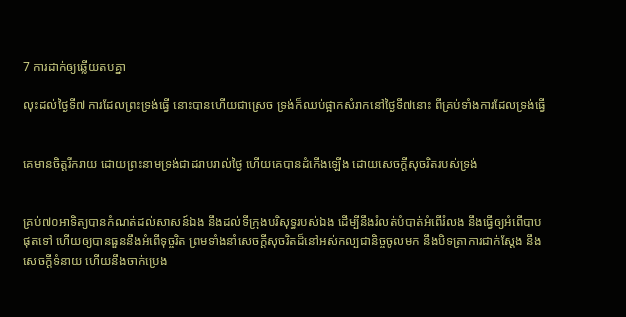7 ការដាក់ឲ្យឆ្លើយតបគ្នា

លុះដល់ថ្ងៃទី៧ ការដែលព្រះ‌ទ្រង់ធ្វើ នោះបានហើយជាស្រេច ទ្រង់ក៏ឈប់ផ្អាកសំរាកនៅថ្ងៃទី៧នោះ ពីគ្រប់ទាំងការដែលទ្រង់ធ្វើ


គេមានចិត្តរីក‌រាយ ដោយព្រះ‌នាមទ្រង់ជាដរាបរាល់ថ្ងៃ ហើយគេបានដំកើងឡើង ដោយសេចក្ដីសុចរិតរបស់ទ្រង់


គ្រប់៧០អាទិត្យបានកំណត់ដល់សាសន៍ឯង នឹងដល់ទីក្រុងបរិសុទ្ធរបស់ឯង ដើម្បីនឹងរំលត់បំបាត់អំពើរំលង នឹងធ្វើឲ្យអំពើបាបផុតទៅ ហើយឲ្យបានធួននឹងអំពើទុច្ចរិត ព្រមទាំងនាំសេចក្ដីសុចរិតដ៏នៅអស់‌កល្ប‌ជានិច្ចចូលមក នឹងបិទត្រាការជាក់ស្តែង នឹងសេចក្ដីទំនាយ ហើយនឹងចាក់ប្រេង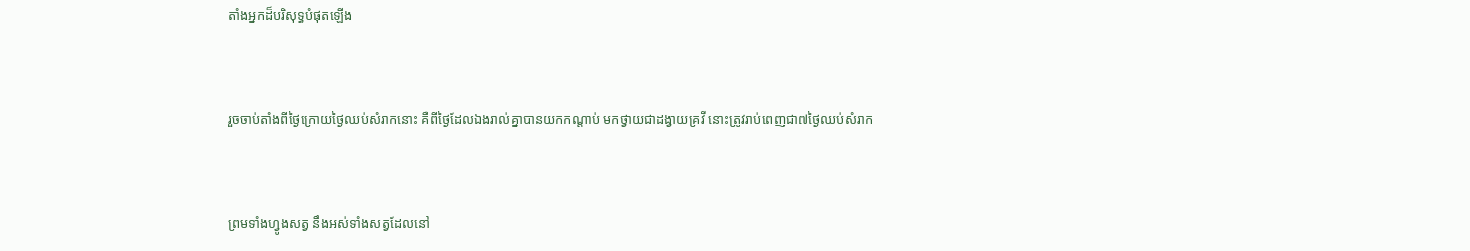តាំងអ្នកដ៏បរិសុទ្ធបំផុតឡើង


រួចចាប់តាំងពីថ្ងៃក្រោយថ្ងៃឈប់សំរាកនោះ គឺពីថ្ងៃដែលឯងរាល់គ្នាបានយកកណ្តាប់ មកថ្វាយជាដង្វាយគ្រវី នោះត្រូវរាប់ពេញជា៧ថ្ងៃឈប់សំរាក


ព្រមទាំងហ្វូងសត្វ នឹងអស់ទាំងសត្វដែលនៅ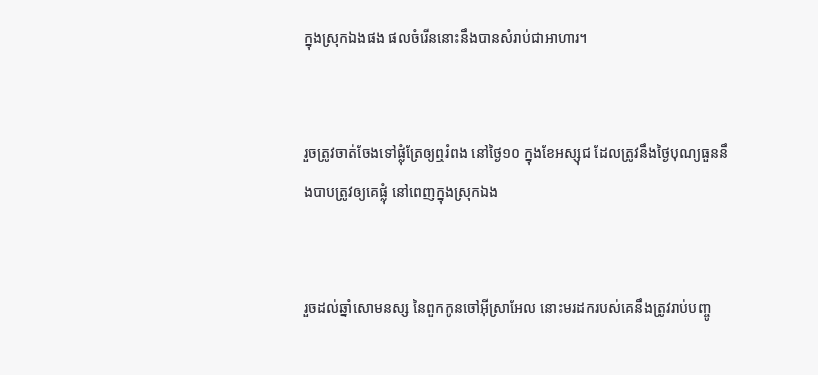ក្នុងស្រុកឯងផង ផលចំរើននោះនឹងបានសំរាប់ជាអាហារ។


រួចត្រូវចាត់‌ចែងទៅផ្លុំត្រែឲ្យឮរំពង នៅថ្ងៃ១០ ក្នុងខែអស្សុជ ដែលត្រូវនឹងថ្ងៃបុណ្យធួននឹងបាបត្រូវឲ្យគេផ្លុំ នៅពេញក្នុងស្រុកឯង


រួចដល់ឆ្នាំសោមនស្ស នៃពួកកូនចៅអ៊ីស្រាអែល នោះមរដករបស់គេនឹងត្រូវរាប់បញ្ចូ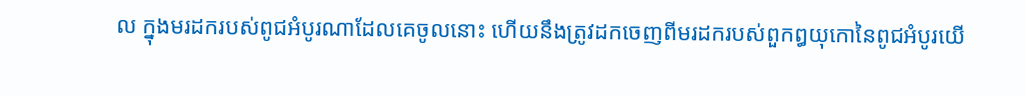ល ក្នុងមរដករបស់ពូជអំបូរណាដែលគេចូលនោះ ហើយនឹងត្រូវដកចេញពីមរដករបស់ពួកឰយុកោនៃពូជអំបូរយើ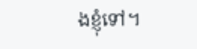ងខ្ញុំទៅ។